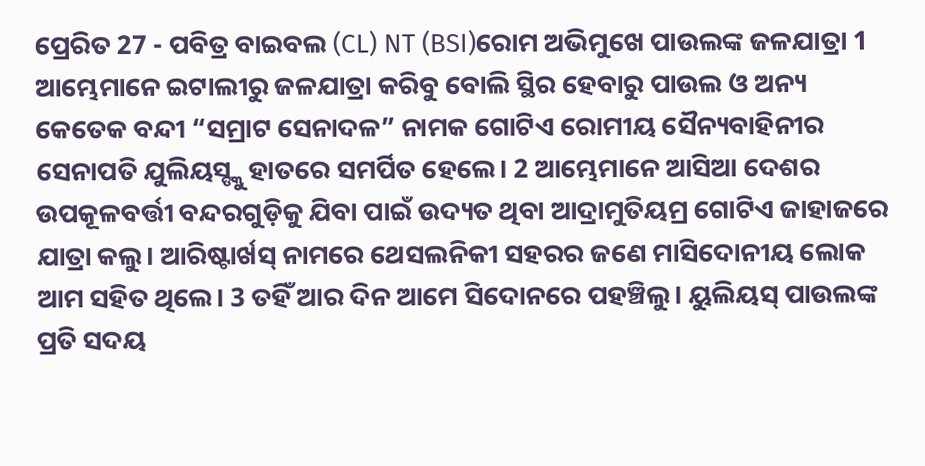ପ୍ରେରିତ 27 - ପବିତ୍ର ବାଇବଲ (CL) NT (BSI)ରୋମ ଅଭିମୁଖେ ପାଉଲଙ୍କ ଜଳଯାତ୍ରା 1 ଆମ୍ଭେମାନେ ଇଟାଲୀରୁ ଜଳଯାତ୍ରା କରିବୁ ବୋଲି ସ୍ଥିର ହେବାରୁ ପାଉଲ ଓ ଅନ୍ୟ କେତେକ ବନ୍ଦୀ “ସମ୍ରାଟ ସେନାଦଳ” ନାମକ ଗୋଟିଏ ରୋମୀୟ ସୈନ୍ୟବାହିନୀର ସେନାପତି ଯୁଲିୟସ୍ଙ୍କୁ ହାତରେ ସମର୍ପିତ ହେଲେ। 2 ଆମ୍ଭେମାନେ ଆସିଆ ଦେଶର ଉପକୂଳବର୍ତ୍ତୀ ବନ୍ଦରଗୁଡ଼ିକୁ ଯିବା ପାଇଁ ଉଦ୍ୟତ ଥିବା ଆଦ୍ରାମୁତିୟମ୍ର ଗୋଟିଏ ଜାହାଜରେ ଯାତ୍ରା କଲୁ। ଆରିଷ୍ଟାର୍ଖସ୍ ନାମରେ ଥେସଲନିକୀ ସହରର ଜଣେ ମାସିଦୋନୀୟ ଲୋକ ଆମ ସହିତ ଥିଲେ। 3 ତହିଁ ଆର ଦିନ ଆମେ ସିଦୋନରେ ପହଞ୍ଚିଲୁ। ୟୁଲିୟସ୍ ପାଉଲଙ୍କ ପ୍ରତି ସଦୟ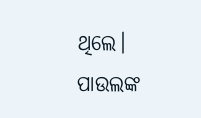ଥିଲେ। ପାଉଲଙ୍କ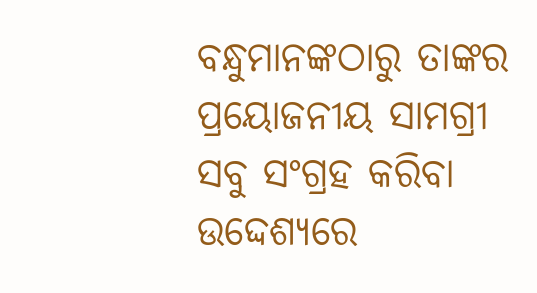ବନ୍ଧୁମାନଙ୍କଠାରୁ ତାଙ୍କର ପ୍ରୟୋଜନୀୟ ସାମଗ୍ରୀ ସବୁ ସଂଗ୍ରହ କରିବା ଉଦ୍ଦେଶ୍ୟରେ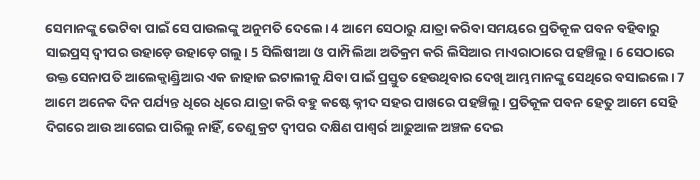ସେମାନଙ୍କୁ ଭେଟିବା ପାଇଁ ସେ ପାଉଲଙ୍କୁ ଅନୁମତି ଦେଲେ। 4 ଆମେ ସେଠାରୁ ଯାତ୍ରା କରିବା ସମୟରେ ପ୍ରତିକୂଳ ପବନ ବହିବାରୁ ସାଇପ୍ରସ୍ ଦ୍ୱୀପର ଉହାଡ଼େ ଉହାଡ଼େ ଗଲୁ। 5 ସିଲିଷୀଆ ଓ ପାମ୍ପିଲିଆ ଅତିକ୍ରମ କରି ଲିସିଆର ମାଏରାଠାରେ ପହଞ୍ଚିଲୁ। 6 ସେଠାରେ ଉକ୍ତ ସେନାପତି ଆଲେକ୍ଜାଣ୍ଡ୍ରିଆର ଏକ ଜାହାଜ ଇଟାଲୀକୁ ଯିବା ପାଇଁ ପ୍ରସ୍ତୁତ ହେଉଥିବାର ଦେଖି ଆମ୍ଭମାନଙ୍କୁ ସେଥିରେ ବସାଇଲେ। 7 ଆମେ ଅନେକ ଦିନ ପର୍ଯ୍ୟନ୍ତ ଧିରେ ଧିରେ ଯାତ୍ରା କରି ବହୁ କଷ୍ଟେ କ୍ନୀଦ ସହର ପାଖରେ ପହଞ୍ଚିଲୁ। ପ୍ରତିକୂଳ ପବନ ହେତୁ ଆମେ ସେହି ଦିଗରେ ଆଉ ଆଗେଇ ପାରିଲୁ ନାହିଁ, ତେଣୁ କ୍ରଟ ଦ୍ୱୀପର ଦକ୍ଷିଣ ପାଶ୍ୱର୍ର ଆଢ଼ୁଆଳ ଅଞ୍ଚଳ ଦେଇ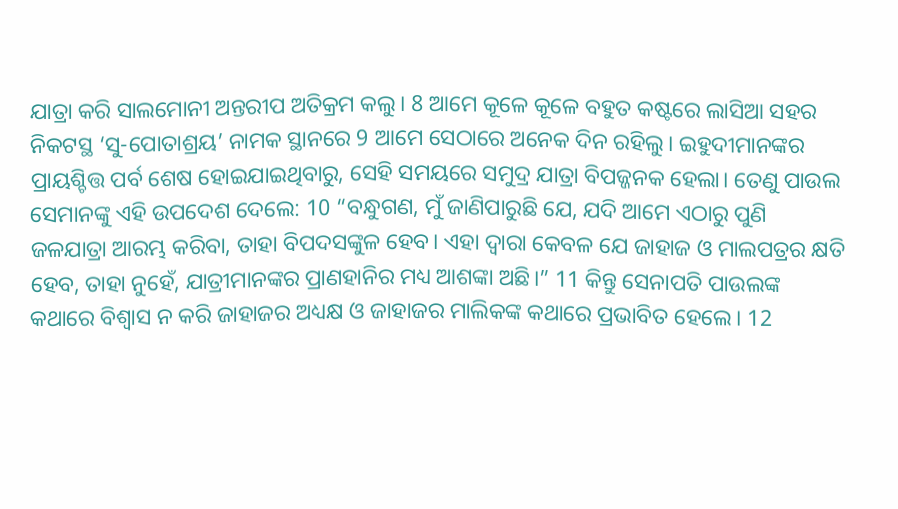ଯାତ୍ରା କରି ସାଲମୋନୀ ଅନ୍ତରୀପ ଅତିକ୍ରମ କଲୁ। 8 ଆମେ କୂଳେ କୂଳେ ବହୁତ କଷ୍ଟରେ ଲାସିଆ ସହର ନିକଟସ୍ଥ ‘ସୁ-ପୋତାଶ୍ରୟ’ ନାମକ ସ୍ଥାନରେ 9 ଆମେ ସେଠାରେ ଅନେକ ଦିନ ରହିଲୁ। ଇହୁଦୀମାନଙ୍କର ପ୍ରାୟଶ୍ଚିତ୍ତ ପର୍ବ ଶେଷ ହୋଇଯାଇଥିବାରୁ, ସେହି ସମୟରେ ସମୁଦ୍ର ଯାତ୍ରା ବିପଜ୍ଜନକ ହେଲା। ତେଣୁ ପାଉଲ ସେମାନଙ୍କୁ ଏହି ଉପଦେଶ ଦେଲେ: 10 “ବନ୍ଧୁଗଣ, ମୁଁ ଜାଣିପାରୁଛି ଯେ, ଯଦି ଆମେ ଏଠାରୁ ପୁଣି ଜଳଯାତ୍ରା ଆରମ୍ଭ କରିବା, ତାହା ବିପଦସଙ୍କୁଳ ହେବ। ଏହା ଦ୍ୱାରା କେବଳ ଯେ ଜାହାଜ ଓ ମାଲପତ୍ରର କ୍ଷତି ହେବ, ତାହା ନୁହେଁ, ଯାତ୍ରୀମାନଙ୍କର ପ୍ରାଣହାନିର ମଧ୍ୟ ଆଶଙ୍କା ଅଛି।” 11 କିନ୍ତୁ ସେନାପତି ପାଉଲଙ୍କ କଥାରେ ବିଶ୍ୱାସ ନ କରି ଜାହାଜର ଅଧ୍ୟକ୍ଷ ଓ ଜାହାଜର ମାଲିକଙ୍କ କଥାରେ ପ୍ରଭାବିତ ହେଲେ। 12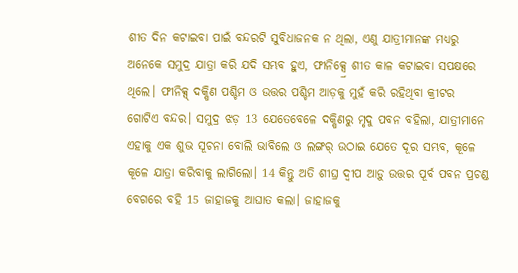ଶୀତ ଦିନ କଟାଇବା ପାଇଁ ବନ୍ଦରଟି ସୁବିଧାଜନକ ନ ଥିଲା, ଏଣୁ ଯାତ୍ରୀମାନଙ୍କ ମଧ୍ୟରୁ ଅନେକେ ସମୁଦ୍ର ଯାତ୍ରା କରି ଯଦି ସମ୍ଭବ ହୁଏ, ଫୀନିକ୍ସ୍ରେ ଶୀତ କାଳ କଟାଇବା ସପକ୍ଷରେ ଥିଲେ। ଫୀନିକ୍ସ୍ ଦକ୍ଷିଣ ପଶ୍ଚିମ ଓ ଉତ୍ତର ପଶ୍ଚିମ ଆଡ଼କୁ ମୁହଁ କରି ରହିଥିବା କ୍ରୀଟର ଗୋଟିଏ ବନ୍ଦର। ସମୁଦ୍ର ଝଡ଼ 13 ଯେତେବେଳେ ଦକ୍ଷିଣରୁ ମୃଦୁ ପବନ ବହିଲା, ଯାତ୍ରୀମାନେ ଏହାକୁ ଏକ ଶୁଭ ସୂଚନା ବୋଲି ଭାବିଲେ ଓ ଲଙ୍ଗର୍ ଉଠାଇ ଯେତେ ଦୂର ସମ୍ଭବ, କୂଳେ କୂଳେ ଯାତ୍ରା କରିବାକୁ ଲାଗିଲୋ। 14 କିନ୍ତୁ ଅତି ଶୀଘ୍ର ଦ୍ୱୀପ ଆଡ଼ୁ ଉତ୍ତର ପୂର୍ବ ପବନ ପ୍ରଚଣ୍ଡ ବେଗରେ ବହି 15 ଜାହାଜକୁ ଆଘାତ କଲା। ଜାହାଜକୁ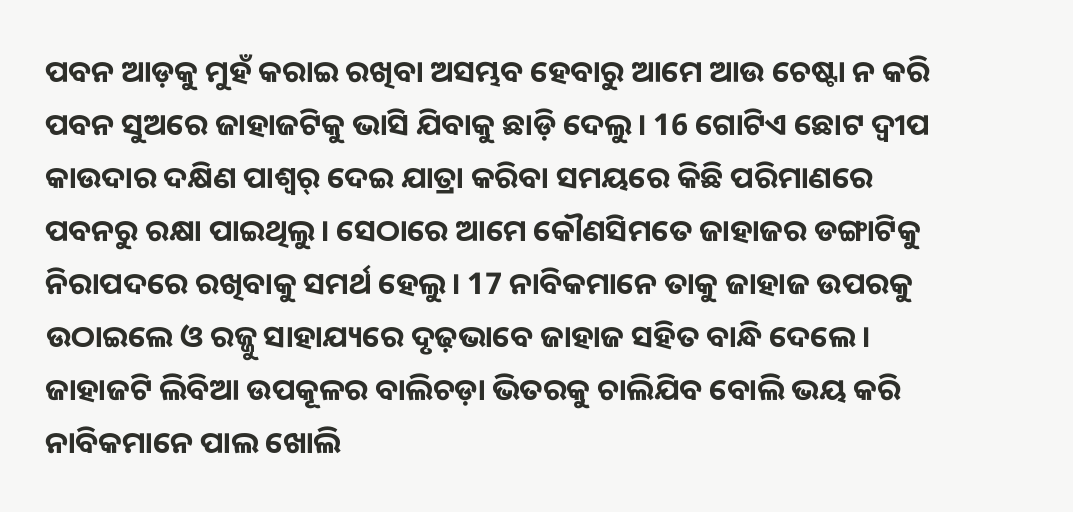ପବନ ଆଡ଼କୁ ମୁହଁ କରାଇ ରଖିବା ଅସମ୍ଭବ ହେବାରୁ ଆମେ ଆଉ ଚେଷ୍ଟା ନ କରି ପବନ ସୁଅରେ ଜାହାଜଟିକୁ ଭାସି ଯିବାକୁ ଛାଡ଼ି ଦେଲୁ। 16 ଗୋଟିଏ ଛୋଟ ଦ୍ୱୀପ କାଉଦାର ଦକ୍ଷିଣ ପାଶ୍ୱର୍ ଦେଇ ଯାତ୍ରା କରିବା ସମୟରେ କିଛି ପରିମାଣରେ ପବନରୁ ରକ୍ଷା ପାଇଥିଲୁ। ସେଠାରେ ଆମେ କୌଣସିମତେ ଜାହାଜର ଡଙ୍ଗାଟିକୁ ନିରାପଦରେ ରଖିବାକୁ ସମର୍ଥ ହେଲୁ। 17 ନାବିକମାନେ ତାକୁ ଜାହାଜ ଉପରକୁ ଉଠାଇଲେ ଓ ରଜ୍ଜୁ ସାହାଯ୍ୟରେ ଦୃଢ଼ଭାବେ ଜାହାଜ ସହିତ ବାନ୍ଧି ଦେଲେ। ଜାହାଜଟି ଲିବିଆ ଉପକୂଳର ବାଲିଚଡ଼ା ଭିତରକୁ ଚାଲିଯିବ ବୋଲି ଭୟ କରି ନାବିକମାନେ ପାଲ ଖୋଲି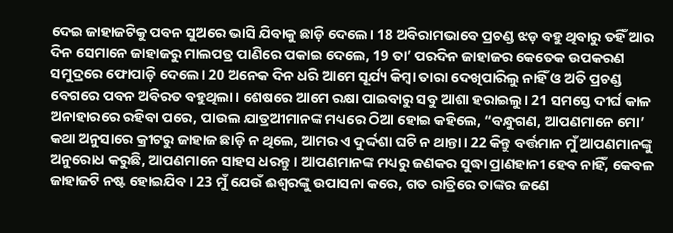ଦେଇ ଜାହାଜଟିକୁ ପବନ ସୁଅରେ ଭାସି ଯିବାକୁ ଛାଡ଼ି ଦେଲେ। 18 ଅବିରାମଭାବେ ପ୍ରଚଣ୍ଡ ଝଡ଼ ବହୁ ଥିବାରୁ ତହିଁ ଆର ଦିନ ସେମାନେ ଜାହାଜରୁ ମାଲପତ୍ର ପାଣିରେ ପକାଇ ଦେଲେ, 19 ତା’ ପରଦିନ ଜାହାଜର କେତେକ ଉପକରଣ ସମୁଦ୍ରରେ ଫୋପାଡ଼ି ଦେଲେ। 20 ଅନେକ ଦିନ ଧରି ଆମେ ସୂର୍ଯ୍ୟ କିମ୍ବା ତାରା ଦେଖିପାରିଲୁ ନାହିଁ ଓ ଅତି ପ୍ରଚଣ୍ଡ ବେଗରେ ପବନ ଅବିରତ ବହୁଥିଲା। ଶେଷରେ ଆମେ ରକ୍ଷା ପାଇବାରୁ ସବୁ ଆଶା ହରାଇଲୁ। 21 ସମସ୍ତେ ଦୀର୍ଘ କାଳ ଅନାହାରରେ ରହିବା ପରେ, ପାଉଲ ଯାତ୍ରଅୀମାନଙ୍କ ମଧ୍ୟରେ ଠିଆ ହୋଇ କହିଲେ, “ବନ୍ଧୁଗଣ, ଆପଣମାନେ ମୋ’ କଥା ଅନୁସାରେ କ୍ରୀଟରୁ ଜାହାଜ ଛାଡ଼ି ନ ଥିଲେ, ଆମର ଏ ଦୁର୍ଦ୍ଦଶା ଘଟି ନ ଥାନ୍ତା। 22 କିନ୍ତୁ ବର୍ତ୍ତମାନ ମୁଁ ଆପଣମାନଙ୍କୁ ଅନୁରୋଧ କରୁଛି, ଆପଣମାନେ ସାହସ ଧରନ୍ତୁ। ଆପଣମାନଙ୍କ ମଧ୍ୟରୁ ଜଣକର ସୁଦ୍ଧା ପ୍ରାଣହାନୀ ହେବ ନାହିଁ, କେବଳ ଜାହାଜଟି ନଷ୍ଟ ହୋଇଯିବ। 23 ମୁଁ ଯେଉଁ ଈଶ୍ୱରଙ୍କୁ ଉପାସନା କରେ, ଗତ ରାତ୍ରିରେ ତାଙ୍କର ଜଣେ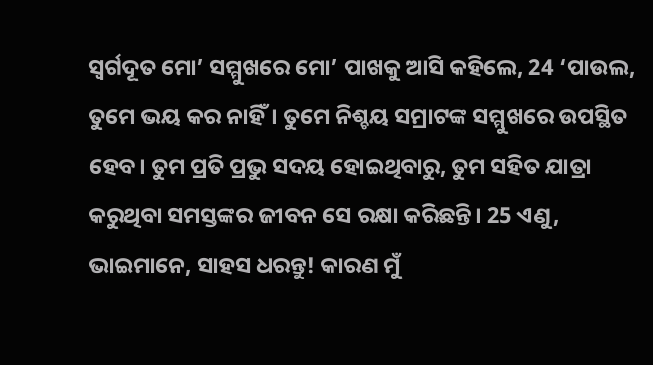ସ୍ୱର୍ଗଦୂତ ମୋ’ ସମ୍ମୁଖରେ ମୋ’ ପାଖକୁ ଆସି କହିଲେ, 24 ‘ପାଉଲ, ତୁମେ ଭୟ କର ନାହିଁ। ତୁମେ ନିଶ୍ଚୟ ସମ୍ରାଟଙ୍କ ସମ୍ମୁଖରେ ଉପସ୍ଥିତ ହେବ। ତୁମ ପ୍ରତି ପ୍ରଭୁ ସଦୟ ହୋଇଥିବାରୁ, ତୁମ ସହିତ ଯାତ୍ରା କରୁଥିବା ସମସ୍ତଙ୍କର ଜୀବନ ସେ ରକ୍ଷା କରିଛନ୍ତି। 25 ଏଣୁ, ଭାଇମାନେ, ସାହସ ଧରନ୍ତୁ! କାରଣ ମୁଁ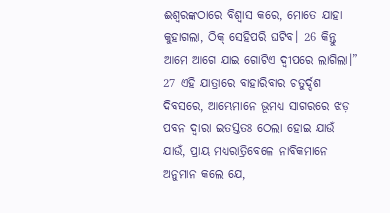ଈଶ୍ୱରଙ୍କଠାରେ ବିଶ୍ୱାସ କରେ, ମୋତେ ଯାହା କୁହାଗଲା, ଠିକ୍ ସେହିପରି ଘଟିବ। 26 କିନ୍ତୁ ଆମେ ଆଗେ ଯାଇ ଗୋଟିଏ ଦ୍ୱୀପରେ ଲାଗିଲା।” 27 ଏହି ଯାତ୍ରାରେ ବାହାରିବାର ଚତୁର୍ଦ୍ଦଶ ଦିବସରେ, ଆମ୍ଭେମାନେ ଭୂମଧ୍ୟ ସାଗରରେ ଝଡ଼ ପବନ ଦ୍ୱାରା ଇତସ୍ତତଃ ଠେଲା ହୋଇ ଯାଉଁ ଯାଉଁ, ପ୍ରାୟ ମଧ୍ୟରାତ୍ରିବେଳେ ନାବିକମାନେ ଅନୁମାନ କଲେ ଯେ,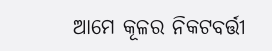ଆମେ କୂଳର ନିକଟବର୍ତ୍ତୀ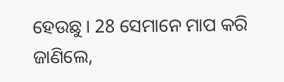ହେଉଛୁ। 28 ସେମାନେ ମାପ କରି ଜାଣିଲେ,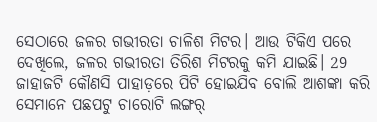ସେଠାରେ ଜଳର ଗଭୀରତା ଚାଳିଶ ମିଟର। ଆଉ ଟିକିଏ ପରେ ଦେଖିଲେ, ଜଳର ଗଭୀରତା ତିରିଶ ମିଟରକୁ କମି ଯାଇଛି। 29 ଜାହାଜଟି କୌଣସି ପାହାଡ଼ରେ ପିଟି ହୋଇଯିବ ବୋଲି ଆଶଙ୍କା କରି ସେମାନେ ପଛପଟୁ ଚାରୋଟି ଲଙ୍ଗର୍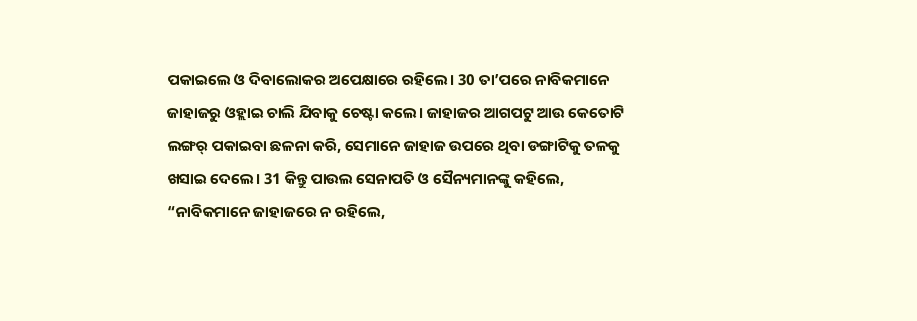ପକାଇଲେ ଓ ଦିବାଲୋକର ଅପେକ୍ଷାରେ ରହିଲେ। 30 ତା’ପରେ ନାବିକମାନେ ଜାହାଜରୁ ଓହ୍ଲାଇ ଚାଲି ଯିବାକୁ ଚେଷ୍ଟା କଲେ। ଜାହାଜର ଆଗପଟୁ ଆଉ କେତୋଟି ଲଙ୍ଗର୍ ପକାଇବା ଛଳନା କରି, ସେମାନେ ଜାହାଜ ଉପରେ ଥିବା ଡଙ୍ଗାଟିକୁ ତଳକୁ ଖସାଇ ଦେଲେ। 31 କିନ୍ତୁ ପାଉଲ ସେନାପତି ଓ ସୈନ୍ୟମାନଙ୍କୁ କହିଲେ, “ନାବିକମାନେ ଜାହାଜରେ ନ ରହିଲେ,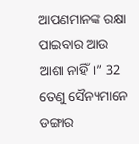ଆପଣମାନଙ୍କ ରକ୍ଷା ପାଇବାର ଆଉ ଆଶା ନାହିଁ।” 32 ତେଣୁ ସୈନ୍ୟମାନେ ଡଙ୍ଗାର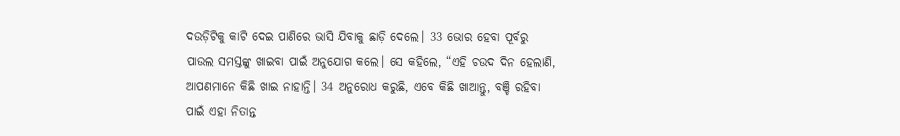ଦଉଡ଼ିଟିକୁ କାଟି ଦେଇ ପାଣିରେ ଭାସି ଯିବାକୁ ଛାଡ଼ି ଦେଲେ। 33 ଭୋର ହେବା ପୂର୍ବରୁ ପାଉଲ ସମସ୍ତଙ୍କୁ ଖାଇବା ପାଇଁ ଅନୁଯୋଗ କଲେ। ସେ କହିଲେ, “ଏହି ଚଉଦ ଦିନ ହେଲାଣି, ଆପଣମାନେ କିଛି ଖାଇ ନାହାନ୍ତି। 34 ଅନୁରୋଧ କରୁଛି, ଏବେ କିଛି ଖାଆନ୍ତୁ, ବଞ୍ଚି ରହିବା ପାଇଁ ଏହା ନିତାନ୍ତ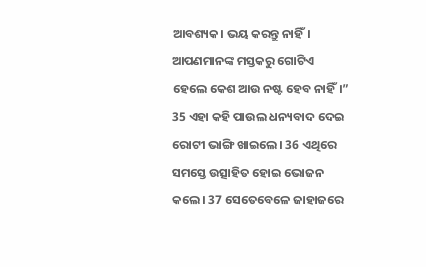ଆବଶ୍ୟକ। ଭୟ କରନ୍ତୁ ନାହିଁ। ଆପଣମାନଙ୍କ ମସ୍ତକରୁ ଗୋଟିଏ ହେଲେ କେଶ ଆଉ ନଷ୍ଟ ହେବ ନାହିଁ।” 35 ଏହା କହି ପାଉଲ ଧନ୍ୟବାଦ ଦେଇ ରୋଟୀ ଭାଙ୍ଗି ଖାଇଲେ। 36 ଏଥିରେ ସମସ୍ତେ ଉତ୍ସାହିତ ହୋଇ ଭୋଜନ କଲେ। 37 ସେତେବେଳେ ଜାହାଜରେ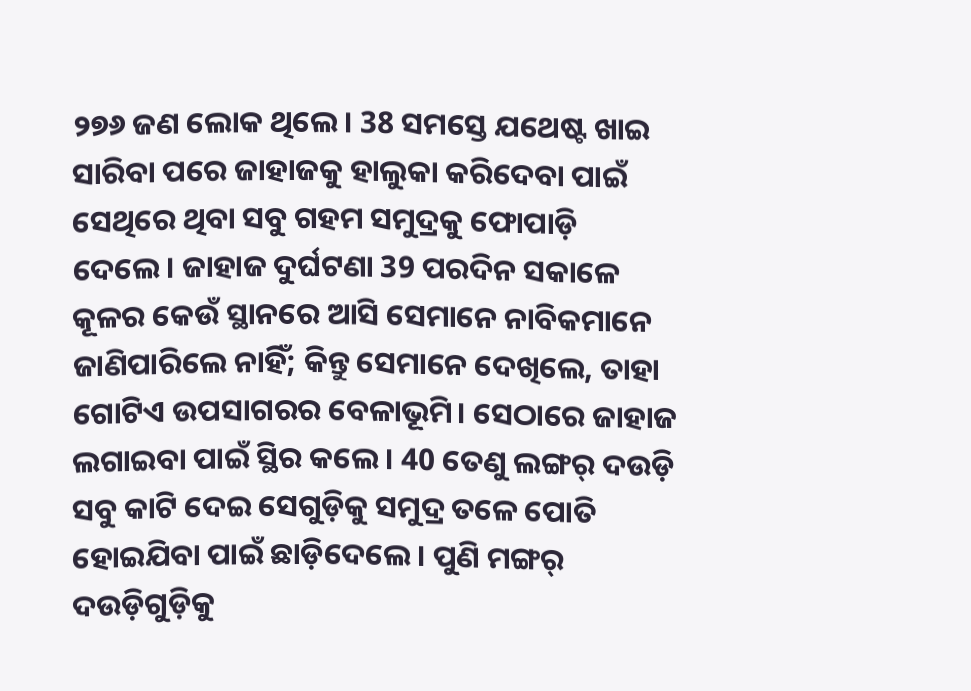୨୭୬ ଜଣ ଲୋକ ଥିଲେ। 38 ସମସ୍ତେ ଯଥେଷ୍ଟ ଖାଇ ସାରିବା ପରେ ଜାହାଜକୁ ହାଲୁକା କରିଦେବା ପାଇଁ ସେଥିରେ ଥିବା ସବୁ ଗହମ ସମୁଦ୍ରକୁ ଫୋପାଡ଼ି ଦେଲେ। ଜାହାଜ ଦୁର୍ଘଟଣା 39 ପରଦିନ ସକାଳେ କୂଳର କେଉଁ ସ୍ଥାନରେ ଆସି ସେମାନେ ନାବିକମାନେ ଜାଣିପାରିଲେ ନାହିଁ; କିନ୍ତୁ ସେମାନେ ଦେଖିଲେ, ତାହା ଗୋଟିଏ ଉପସାଗରର ବେଳାଭୂମି। ସେଠାରେ ଜାହାଜ ଲଗାଇବା ପାଇଁ ସ୍ଥିର କଲେ। 40 ତେଣୁ ଲଙ୍ଗର୍ ଦଉଡ଼ି ସବୁ କାଟି ଦେଇ ସେଗୁଡ଼ିକୁ ସମୁଦ୍ର ତଳେ ପୋତି ହୋଇଯିବା ପାଇଁ ଛାଡ଼ିଦେଲେ। ପୁଣି ମଙ୍ଗର୍ ଦଉଡ଼ିଗୁଡ଼ିକୁ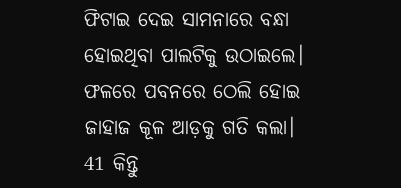ଫିଟାଇ ଦେଇ ସାମନାରେ ବନ୍ଧା ହୋଇଥିବା ପାଲଟିକୁ ଉଠାଇଲେ। ଫଳରେ ପବନରେ ଠେଲି ହୋଇ ଜାହାଜ କୂଳ ଆଡ଼କୁ ଗତି କଲା। 41 କିନ୍ତୁ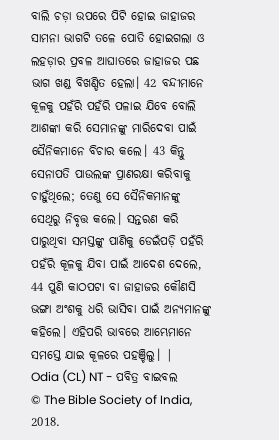ବାଲି ଚଡ଼ା ଉପରେ ପିଟି ହୋଇ ଜାହାଜର ସାମନା ଭାଗଟି ତଳେ ପୋତି ହୋଇଗଲା ଓ ଲହଡ଼ାର ପ୍ରବଳ ଆଘାତରେ ଜାହାଜର ପଛ ଭାଗ ଖଣ୍ଡ ବିଖଣ୍ଡିତ ହେଲା। 42 ବନ୍ଦୀମାନେ କୂଳକୁ ପହଁରି ପହଁରି ପଳାଇ ଯିବେ ବୋଲି ଆଶଙ୍କା କରି ସେମାନଙ୍କୁ ମାରିଦେବା ପାଇଁ ସୈନିକମାନେ ବିଚାର କଲେ। 43 କିନ୍ତୁ ସେନାପତି ପାଉଲଙ୍କ ପ୍ରାଣରକ୍ଷା କରିବାକୁ ଚାହୁଁଥିଲେ; ତେଣୁ ସେ ସୈନିକମାନଙ୍କୁ ସେଥିରୁ ନିବୃତ୍ତ କଲେ। ସନ୍ତରଣ କରି ପାରୁଥିବା ସମସ୍ତଙ୍କୁ ପାଣିକୁ ଡେଇଁପଡ଼ି ପହଁରି ପହଁରି କୂଳକୁ ଯିବା ପାଇଁ ଆଦେଶ ଦେଲେ, 44 ପୁଣି କାଠପଟା ବା ଜାହାଜର କୌଣସି ଭଙ୍ଗା ଅଂଶକୁ ଧରି ଭାସିବା ପାଇଁ ଅନ୍ୟମାନଙ୍କୁ କହିଲେ। ଏହିପରି ଭାବରେ ଆମ୍ଭେମାନେ ସମସ୍ତେ ଯାଇ କୂଳରେ ପହଞ୍ଚିଲୁ। |
Odia (CL) NT - ପବିତ୍ର ବାଇବଲ
© The Bible Society of India, 2018.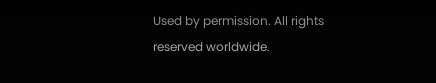Used by permission. All rights reserved worldwide.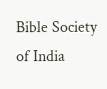Bible Society of India